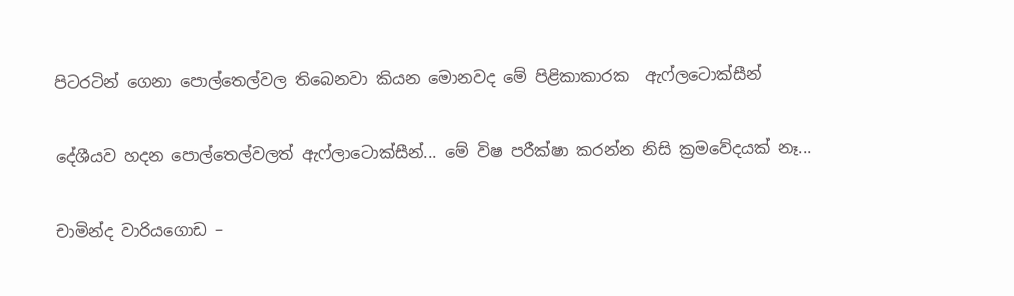පිටරටින් ගෙනා පොල්තෙල්වල තිබෙනවා කියන මොනවද මේ පිළිකාකාරක  ඇෆ්ලටොක්සීන්

දේශීයව හදන පොල්තෙල්වලත් ඇෆ්ලාටොක්සීන්... මේ විෂ පරීක්ෂා කරන්න නිසි ක්‍රමවේදයක් නෑ...

චාමින්ද වාරියගොඩ –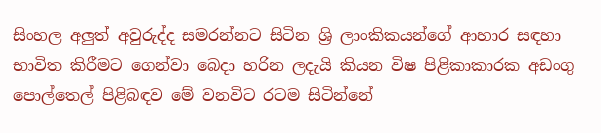සිංහල අලුත් අවුරුද්ද සමරන්නට සිටින ශ්‍රි ලාංකිකයන්ගේ ආහාර සඳහා භාවිත කිරීමට ගෙන්වා බෙදා හරින ලදැයි කියන විෂ පිළිකාකාරක අඩංගු පොල්තෙල් පිළිබඳව මේ වනවිට රටම සිටින්නේ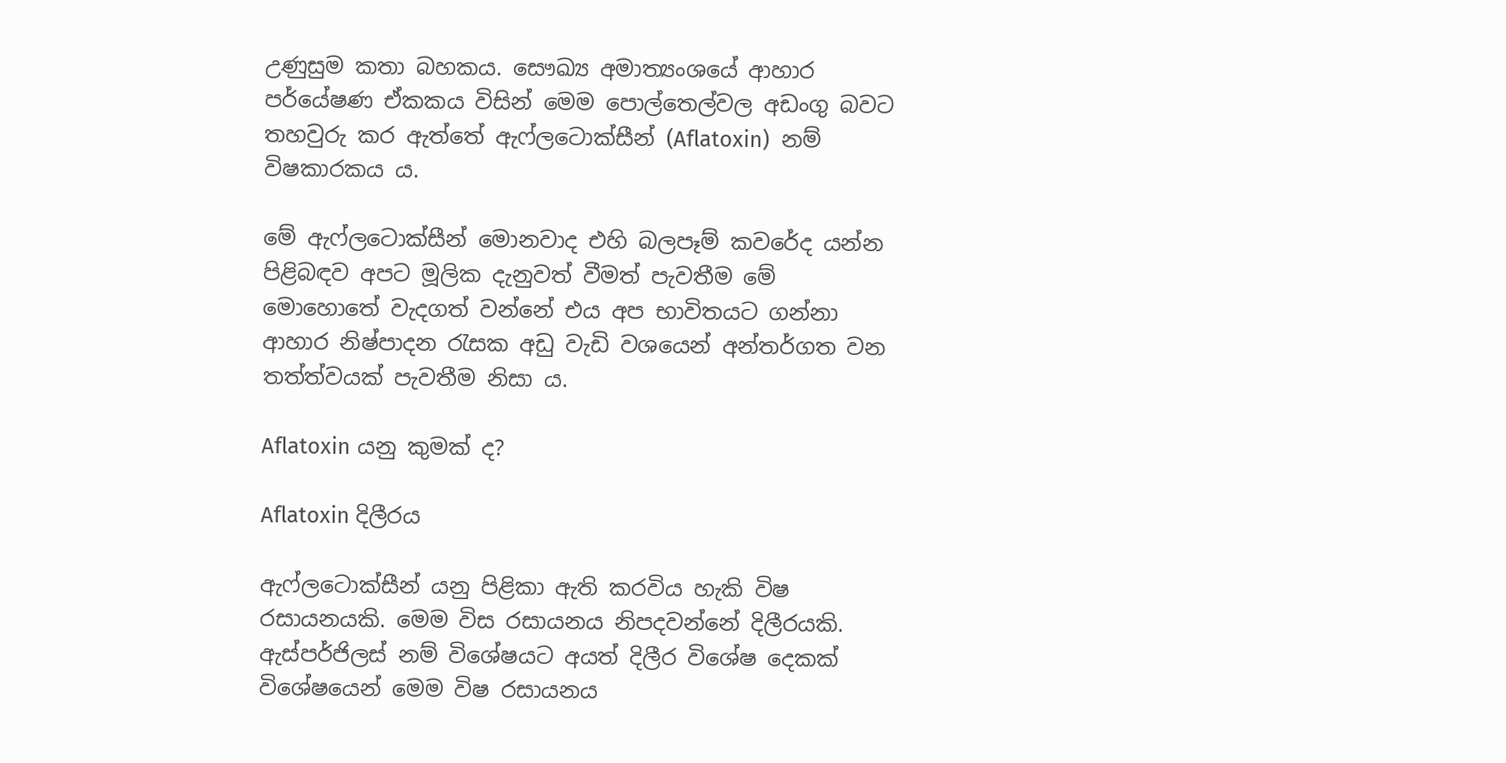උණුසුම කතා බහකය. සෞඛ්‍ය අමාත්‍යංශයේ ආහාර පර්යේෂණ ඒකකය විසින් මෙම පොල්තෙල්වල අඩංගු බවට තහවුරු කර ඇත්තේ ඇෆ්ලටොක්සීන් (Aflatoxin)  නම් විෂකාරකය ය.

මේ ඇෆ්ලටොක්සීන් මොනවාද එහි බලපෑම් කවරේද යන්න පිළිබඳව අපට මූලික දැනුවත් වීමත් පැවතීම මේ මොහොතේ වැදගත් වන්නේ එය අප භාවිතයට ගන්නා  ආහාර නිෂ්පාදන රැසක අඩු වැඩි වශයෙන් අන්තර්ගත වන තත්ත්වයක් පැවතීම නිසා ය.

Aflatoxin යනු කුමක් ද?

Aflatoxin දිලීරය

ඇෆ්ලටොක්සීන් යනු පිළිකා ඇති කරවිය හැකි විෂ රසායනයකි. මෙම විස රසායනය නිපදවන්නේ දිලීරයකි. ඇස්පර්ජිලස් නම් විශේෂයට අයත් දිලීර විශේෂ දෙකක් විශේෂයෙන් මෙම විෂ රසායනය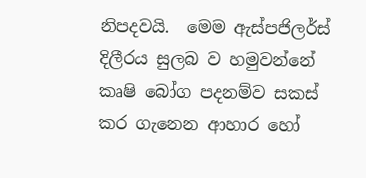නිපදවයි.  මෙම ඇස්පජිලර්ස් දිලීරය සුලබ ව හමුවන්නේ කෘෂි බෝග පදනම්ව සකස් කර ගැනෙන ආහාර හෝ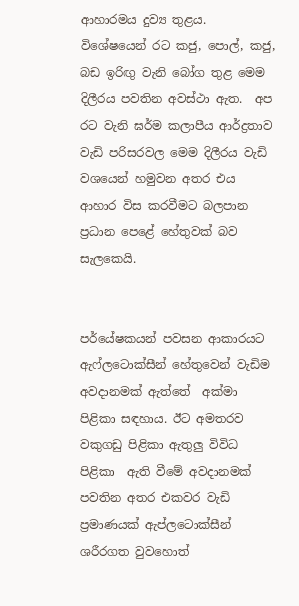ආහාරමය දුව්‍ය තුළය. විශේෂයෙන් රට කජු, පොල්, කජු, බඩ ඉරිඟු වැනි බෝග තුළ මෙම දිලීරය පවතින අවස්ථා ඇත.  අප රට වැනි ඝර්ම කලාපීය ආර්ද්‍රතාව වැඩි පරිසරවල මෙම දිලීරය වැඩි වශයෙන් හමුවන අතර එය ආහාර විස කරවීමට බලපාන ප්‍රධාන පෙළේ හේතුවක් බව සැලකෙයි.


පර්යේෂකයන් පවසන ආකාරයට ඇෆ්ලටොක්සීන් හේතුවෙන් වැඩිම අවදානමක් ඇත්තේ  අක්මා පිළිකා සඳහාය. ඊට අමතරව වකුගඩු පිළිකා ඇතුලු විවිධ පිළිකා  ඇති වීමේ අවදානමක් පවතින අතර එකවර වැඩි ප්‍රමාණයක් ඇප්ලටොක්සීන් ශරීරගත වුවහොත්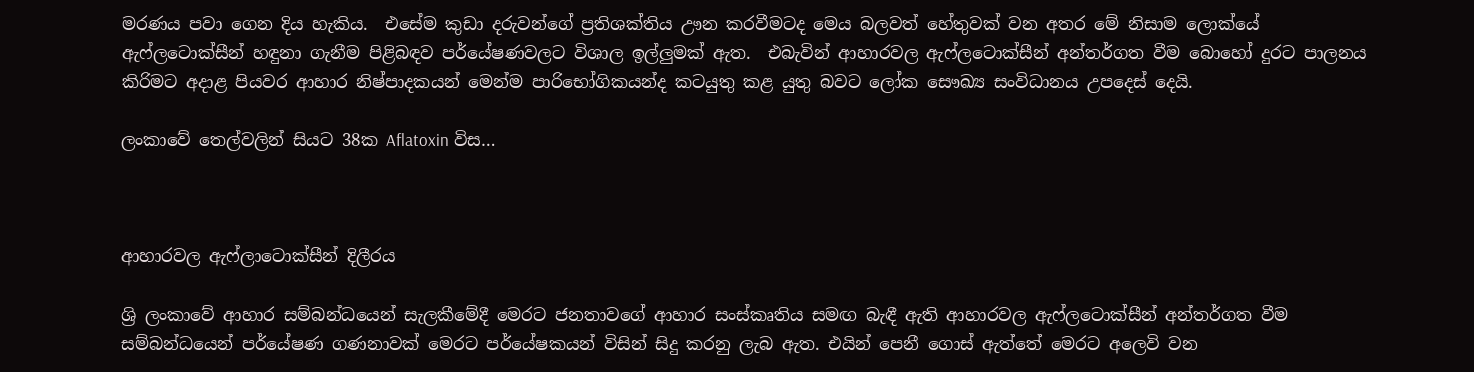මරණය පවා ගෙන දිය හැකිය.  එසේම කුඩා දරුවන්ගේ ප්‍රතිශක්තිය ඌන කරවීමටද මෙය බලවත් හේතුවක් වන අතර මේ නිසාම ලොක්යේ ඇෆ්ලටොක්සීන් හඳුනා ගැනීම පිළිබඳව පර්යේෂණවලට විශාල ඉල්ලුමක් ඇත.  එබැවින් ආහාරවල ඇෆ්ලටොක්සීන් අන්තර්ගත වීම බොහෝ දුරට පාලනය කිරිමට අදාළ පියවර ආහාර නිෂ්පාදකයන් මෙන්ම පාරිභෝගිකයන්ද කටයුතු කළ යුතු බවට ලෝක සෞඛ්‍ය සංවිධානය උපදෙස් දෙයි.

ලංකාවේ තෙල්වලින් සියට 38ක Aflatoxin විස…



ආහාරවල ඇෆ්ලාටොක්සීන් දිලීරය

ශ්‍රි ලංකාවේ ආහාර සම්බන්ධයෙන් සැලකීමේදී මෙරට ජනතාවගේ ආහාර සංස්කෘතිය සමඟ බැඳී ඇති ආහාරවල ඇෆ්ලටොක්සීන් අන්තර්ගත වීම සම්බන්ධයෙන් පර්යේෂණ ගණනාවක් මෙරට පර්යේෂකයන් විසින් සිදු කරනු ලැබ ඇත. එයින් පෙනී ගොස් ඇත්තේ මෙරට අලෙවි වන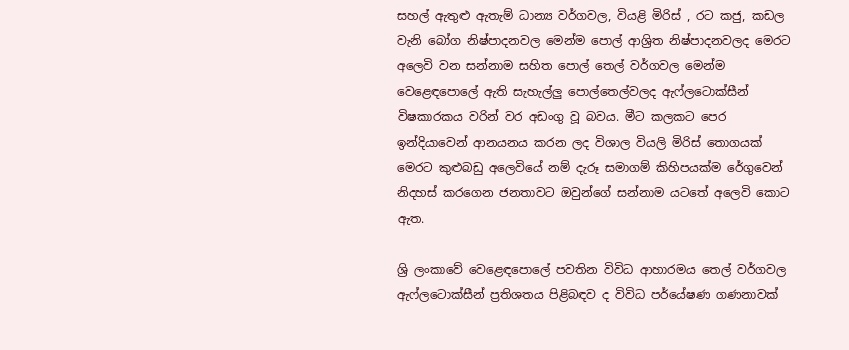සහල් ඇතුළු ඇතැම් ධාන්‍ය වර්ගවල, වියළි මිරිස් , රට කජු, කඩල වැනි බෝග නිෂ්පාදනවල මෙන්ම පොල් ආශ්‍රිත නිෂ්පාදනවලද මෙරට අලෙවි වන සන්නාම සහිත පොල් තෙල් වර්ගවල මෙන්ම වෙළෙඳපොලේ ඇති සැහැල්ලු පොල්තෙල්වලද ඇෆ්ලටොක්සීන් විෂකාරකය වරින් වර අඩංගු වූ බවය. මීට කලකට පෙර ඉන්දියාවෙන් ආනයනය කරන ලද විශාල වියලි මිරිස් තොගයක් මෙරට කුළුබඩු අලෙවියේ නම් දැරූ සමාගම් කිහිපයක්ම රේගුවෙන් නිදහස් කරගෙන ජනතාවට ඔවුන්ගේ සන්නාම යටතේ අලෙවි කොට ඇත.

ශ්‍රි ලංකාවේ වෙළෙඳපොලේ පවතින විවිධ ආහාරමය තෙල් වර්ගවල ඇෆ්ලටොක්සීන් ප්‍රතිශතය පිළිබඳව ද විවිධ පර්යේෂණ ගණනාවක්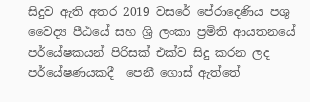සිදුව ඇති අතර 2019 වසරේ පේරාදෙණිය පශු වෛද්‍ය පීඨයේ සහ ශ්‍රි ලංකා ප්‍රමිති ආයතනයේ පර්යේෂකයන් පිරිසක් එක්ව සිදු කරන ලද පර්යේෂණයකදී  පෙනී ගොස් ඇත්තේ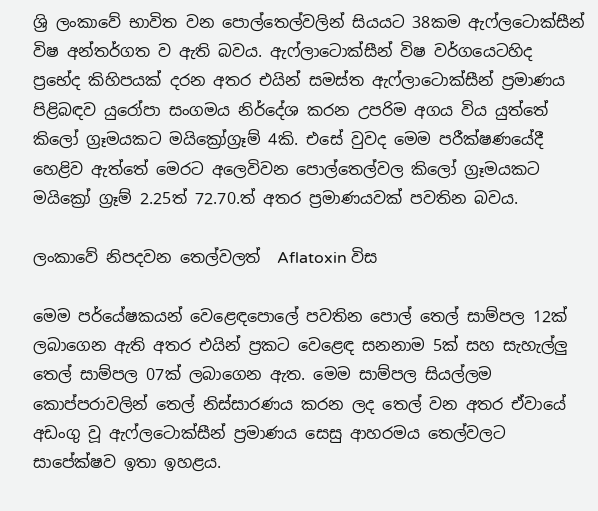ශ්‍රි ලංකාවේ භාවිත වන පොල්තෙල්වලින් සියයට 38කම ඇෆ්ලටොක්සීන් විෂ අන්තර්ගත ව ඇති බවය. ඇෆ්ලාටොක්සීන් විෂ වර්ගයෙටහිද  ප්‍රභේද කිහිපයක් දරන අතර එයින් සමස්ත ඇෆ්ලාටොක්සීන් ප්‍රමාණය පිළිබඳව යුරෝපා සංගමය නිර්දේශ කරන උපරිම අගය විය යුත්තේ කිලෝ ග්‍රෑමයකට මයික්‍රෝග්‍රෑම් 4කි. එසේ වුවද මෙම පරීක්ෂණයේදී හෙළිව ඇත්තේ මෙරට අලෙවිවන පොල්තෙල්වල කිලෝ ග්‍රෑමයකට මයික්‍රෝ ග්‍රෑම් 2.25ත් 72.70.ත් අතර ප්‍රමාණයවක් පවතින බවය.

ලංකාවේ නිපදවන තෙල්වලත්  Aflatoxin විස

මෙම පර්යේෂකයන් වෙළෙඳපොලේ පවතින පොල් තෙල් සාම්පල 12ක් ලබාගෙන ඇති අතර එයින් ප්‍රකට වෙළෙඳ සනනාම 5ක් සහ සැහැල්ලු තෙල් සාම්පල 07ක් ලබාගෙන ඇත. මෙම සාම්පල සියල්ලම කොප්පරාවලින් තෙල් නිස්සාරණය කරන ලද තෙල් වන අතර ඒවායේ අඩංගු වූ ඇෆ්ලටොක්සීන් ප්‍රමාණය සෙසු ආහරමය තෙල්වලට සාපේක්ෂව ඉතා ඉහළය.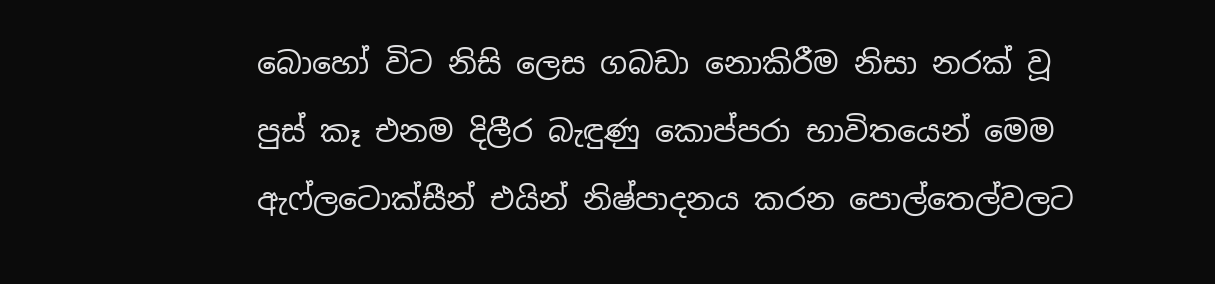බොහෝ විට නිසි ලෙස ගබඩා නොකිරීම නිසා නරක් වූ පුස් කෑ එනම දිලීර බැඳුණු කොප්පරා භාවිතයෙන් මෙම ඇෆ්ලටොක්සීන් එයින් නිෂ්පාදනය කරන පොල්තෙල්වලට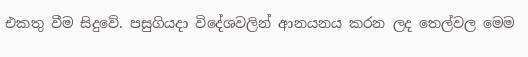එකතු වීම සිදුවේ. පසුගියදා විදේශවලින් ආනයනය කරන ලද තෙල්වල මෙම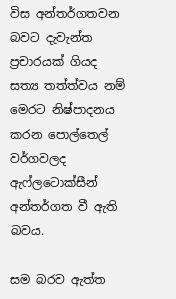විස අන්තර්ගතවන බවට දැවැන්ත ප්‍රචාරයක් ගියද සත්‍ය තත්ත්වය නම් මෙරට නිෂ්පාදනය කරන පොල්තෙල් වර්ගවලද ඇෆ්ලටොක්සීන් අන්තර්ගත වී ඇති බවය.

සම බරව ඇත්ත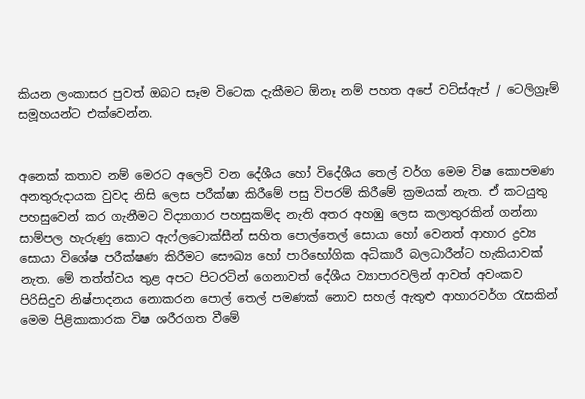කියන ලංකාසර පුවත් ඔබට සෑම විටෙක දැකීමට ඕනෑ නම් පහත අපේ වට්ස්ඇප් / ටෙලිග්‍රෑම් සමූහයන්ට එක්වෙන්න.


අනෙක් කතාව නම් මෙරට අලෙවි වන දේශීය හෝ විදේශීය තෙල් වර්ග මෙම විෂ කොපමණ අනතුරුදායක වුවද නිසි ලෙස පරීක්ෂා කිරීමේ පසු විපරම් කිරීමේ ක්‍රමයක් නැත. ඒ කටයුතු පහසුවෙන් කර ගැනීමට විද්‍යාගාර පහසුකම්ද නැති අතර අහඹු ලෙස කලාතුරකින් ගන්නා සාම්පල හැරුණු කොට ඇෆ්ලටොක්සීන් සහිත පොල්තෙල් සොයා හෝ වෙනත් ආහාර ද්‍රව්‍ය සොයා විශේෂ පරීක්ෂණ කිරීමට සෞඛ්‍ය හෝ පාරිභෝගික අධිකාරී බලධාරීන්ට හැකියාවක් නැත. මේ තත්ත්වය තුළ අපට පිටරටින් ගෙනාවත් දේශීය ව්‍යාපාරවලින් ආවත් අවංකව පිරිසිදුව නිෂ්පාදනය නොකරන පොල් තෙල් පමණක් නොව සහල් ඇතුළු ආහාරවර්ග රැසකින් මෙම පිළිකාකාරක විෂ ශරීරගත වීමේ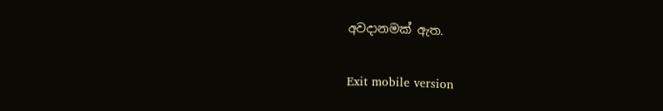අවදානමක් ඇත.

Exit mobile version